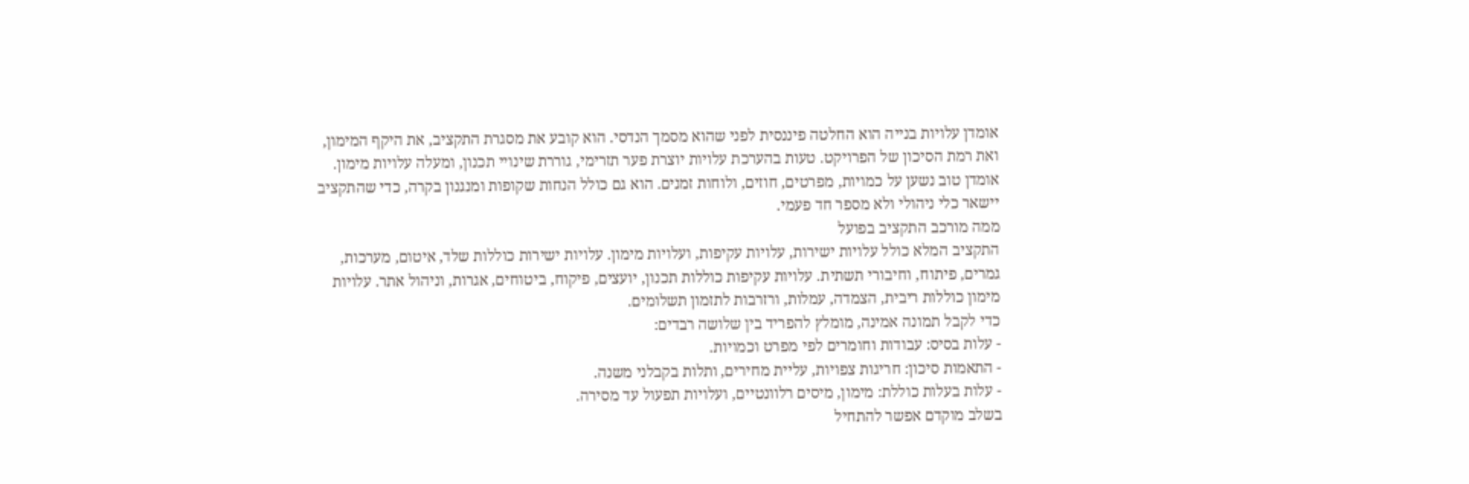אומדן עלויות בנייה הוא החלטה פיננסית לפני שהוא מסמך הנדסי. הוא קובע את מסגרת התקציב, את היקף המימון, ואת רמת הסיכון של הפרויקט. טעות בהערכת עלויות יוצרת פער תזרימי, גוררת שינויי תכנון, ומעלה עלויות מימון. אומדן טוב נשען על כמויות, מפרטים, חוזים, ולוחות זמנים. הוא גם כולל הנחות שקופות ומנגנון בקרה, כדי שהתקציב יישאר כלי ניהולי ולא מספר חד פעמי.
ממה מורכב התקציב בפועל
התקציב המלא כולל עלויות ישירות, עלויות עקיפות, ועלויות מימון. עלויות ישירות כוללות שלד, איטום, מערכות, גמרים, פיתוח, וחיבורי תשתית. עלויות עקיפות כוללות תכנון, יועצים, פיקוח, ביטוחים, אגרות, וניהול אתר. עלויות מימון כוללות ריבית, הצמדה, עמלות, ורזרבות לתזמון תשלומים.
כדי לקבל תמונה אמינה, מומלץ להפריד בין שלושה רבדים:
- עלות בסיס: עבודות וחומרים לפי מפרט וכמויות.
- התאמות סיכון: חריגות צפויות, עליית מחירים, ותלות בקבלני משנה.
- עלות בעלות כוללת: מימון, מיסים רלוונטיים, ועלויות תפעול עד מסירה.
בשלב מוקדם אפשר להתחיל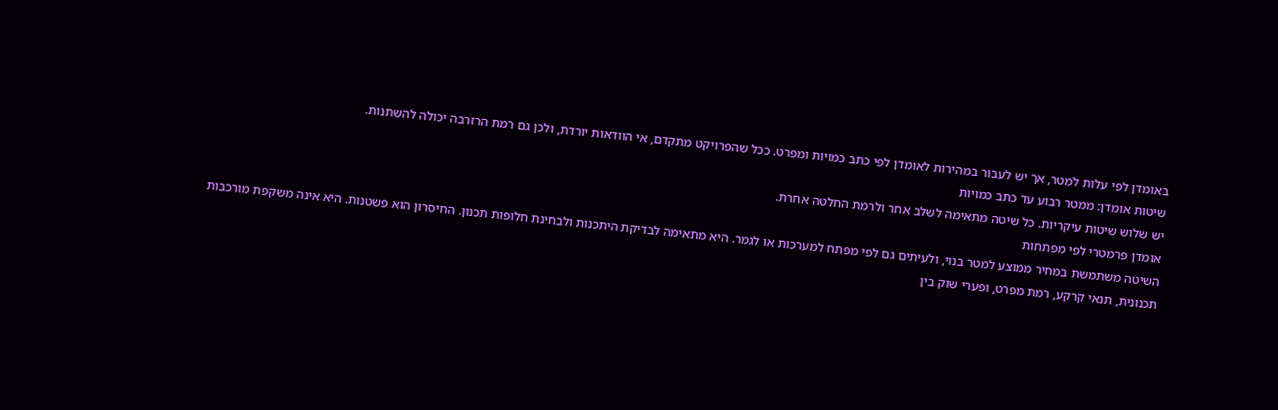באומדן לפי עלות למטר, אך יש לעבור במהירות לאומדן לפי כתב כמויות ומפרט. ככל שהפרויקט מתקדם, אי הוודאות יורדת, ולכן גם רמת הרזרבה יכולה להשתנות.
שיטות אומדן: ממטר רבוע עד כתב כמויות
יש שלוש שיטות עיקריות. כל שיטה מתאימה לשלב אחר ולרמת החלטה אחרת.
אומדן פרמטרי לפי מפתחות
השיטה משתמשת במחיר ממוצע למטר בנוי, ולעיתים גם לפי מפתח למערכות או לגמר. היא מתאימה לבדיקת היתכנות ולבחינת חלופות תכנון. החיסרון הוא פשטנות. היא אינה משקפת מורכבות תכנונית, תנאי קרקע, רמת מפרט, ופערי שוק בין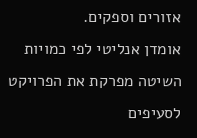אזורים וספקים.
אומדן אנליטי לפי כמויות
השיטה מפרקת את הפרויקט לסעיפים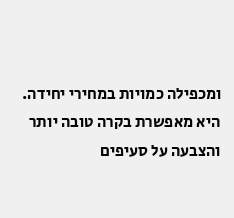ומכפילה כמויות במחירי יחידה. היא מאפשרת בקרה טובה יותר והצבעה על סעיפים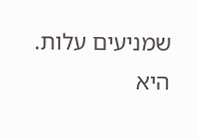שמניעים עלות. היא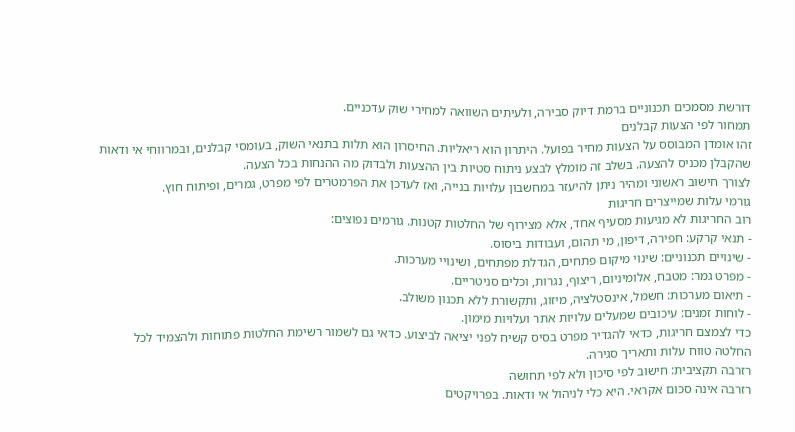דורשת מסמכים תכנוניים ברמת דיוק סבירה, ולעיתים השוואה למחירי שוק עדכניים.
תמחור לפי הצעות קבלנים
זהו אומדן המבוסס על הצעות מחיר בפועל. היתרון הוא ריאליות. החיסרון הוא תלות בתנאי השוק, בעומסי קבלנים, ובמרווחי אי ודאות שהקבלן מכניס להצעה. בשלב זה מומלץ לבצע ניתוח סטיות בין ההצעות ולבדוק מה ההנחות בכל הצעה.
לצורך חישוב ראשוני ומהיר ניתן להיעזר במחשבון עלויות בנייה, ואז לעדכן את הפרמטרים לפי מפרט, גמרים, ופיתוח חוץ.
גורמי עלות שמייצרים חריגות
רוב החריגות לא מגיעות מסעיף אחד, אלא מצירוף של החלטות קטנות. גורמים נפוצים:
- תנאי קרקע: חפירה, דיפון, מי תהום, ועבודות ביסוס.
- שינויים תכנוניים: שינוי מיקום פתחים, הגדלת מפתחים, ושינויי מערכות.
- מפרט גמר: מטבח, אלומיניום, ריצוף, נגרות, וכלים סניטריים.
- תיאום מערכות: חשמל, אינסטלציה, מיזוג, ותקשורת ללא תכנון משולב.
- לוחות זמנים: עיכובים שמעלים עלויות אתר ועלויות מימון.
כדי לצמצם חריגות, כדאי להגדיר מפרט בסיס קשיח לפני יציאה לביצוע. כדאי גם לשמור רשימת החלטות פתוחות ולהצמיד לכל החלטה טווח עלות ותאריך סגירה.
רזרבה תקציבית: חישוב לפי סיכון ולא לפי תחושה
רזרבה אינה סכום אקראי. היא כלי לניהול אי ודאות. בפרויקטים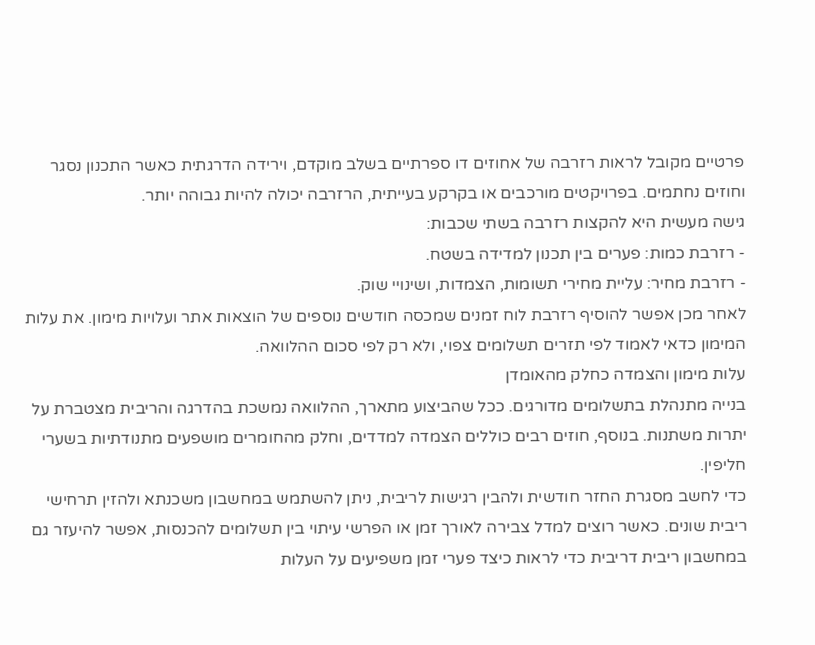פרטיים מקובל לראות רזרבה של אחוזים דו ספרתיים בשלב מוקדם, וירידה הדרגתית כאשר התכנון נסגר וחוזים נחתמים. בפרויקטים מורכבים או בקרקע בעייתית, הרזרבה יכולה להיות גבוהה יותר.
גישה מעשית היא להקצות רזרבה בשתי שכבות:
- רזרבת כמות: פערים בין תכנון למדידה בשטח.
- רזרבת מחיר: עליית מחירי תשומות, הצמדות, ושינויי שוק.
לאחר מכן אפשר להוסיף רזרבת לוח זמנים שמכסה חודשים נוספים של הוצאות אתר ועלויות מימון. את עלות המימון כדאי לאמוד לפי תזרים תשלומים צפוי, ולא רק לפי סכום ההלוואה.
עלות מימון והצמדה כחלק מהאומדן
בנייה מתנהלת בתשלומים מדורגים. ככל שהביצוע מתארך, ההלוואה נמשכת בהדרגה והריבית מצטברת על יתרות משתנות. בנוסף, חוזים רבים כוללים הצמדה למדדים, וחלק מהחומרים מושפעים מתנודתיות בשערי חליפין.
כדי לחשב מסגרת החזר חודשית ולהבין רגישות לריבית, ניתן להשתמש במחשבון משכנתא ולהזין תרחישי ריבית שונים. כאשר רוצים למדל צבירה לאורך זמן או הפרשי עיתוי בין תשלומים להכנסות, אפשר להיעזר גם במחשבון ריבית דריבית כדי לראות כיצד פערי זמן משפיעים על העלות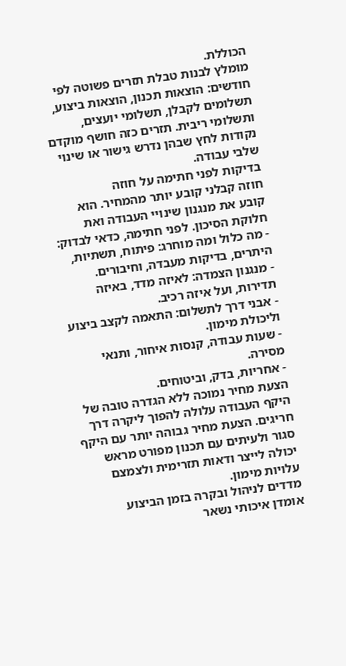הכוללת.
מומלץ לבנות טבלת תזרים פשוטה לפי חודשים: הוצאות תכנון, הוצאות ביצוע, תשלומים לקבלן, תשלומי יועצים, ותשלומי ריבית. תזרים כזה חושף מוקדם נקודות לחץ שבהן נדרש גישור או שינוי שלבי עבודה.
בדיקות לפני חתימה על חוזה
חוזה קבלני קובע יותר מהמחיר. הוא קובע את מנגנון שינויי העבודה ואת חלוקת הסיכון. לפני חתימה, כדאי לבדוק:
- מה כלול ומה מוחרג: פיתוח, תשתיות, היתרים, בדיקות מעבדה, וחיבורים.
- מנגנון הצמדה: לאיזה מדד, באיזה תדירות, ועל איזה רכיב.
- אבני דרך לתשלום: התאמה לקצב ביצוע וליכולת מימון.
- שעות עבודה, קנסות איחור, ותנאי מסירה.
- אחריות, בדק, וביטוחים.
הצעת מחיר נמוכה ללא הגדרה טובה של היקף העבודה עלולה להפוך ליקרה דרך חריגים. הצעת מחיר גבוהה יותר עם היקף סגור ולעיתים עם תכנון מפורט מראש יכולה לייצר ודאות תזרימית ולצמצם עלויות מימון.
מדדים לניהול ובקרה בזמן הביצוע
אומדן איכותי נשאר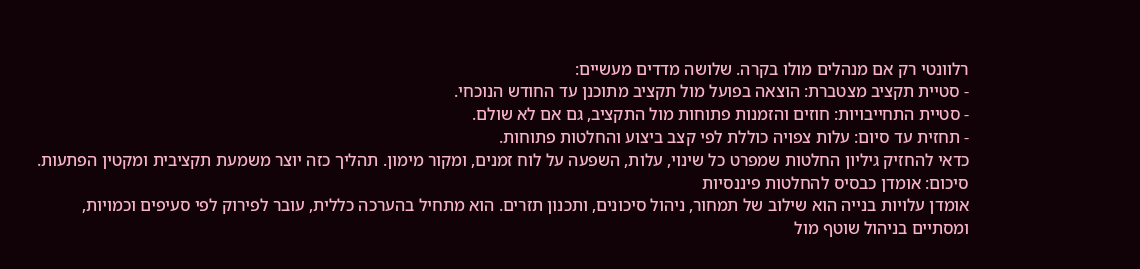רלוונטי רק אם מנהלים מולו בקרה. שלושה מדדים מעשיים:
- סטיית תקציב מצטברת: הוצאה בפועל מול תקציב מתוכנן עד החודש הנוכחי.
- סטיית התחייבויות: חוזים והזמנות פתוחות מול התקציב, גם אם לא שולם.
- תחזית עד סיום: עלות צפויה כוללת לפי קצב ביצוע והחלטות פתוחות.
כדאי להחזיק גיליון החלטות שמפרט כל שינוי, עלות, השפעה על לוח זמנים, ומקור מימון. תהליך כזה יוצר משמעת תקציבית ומקטין הפתעות.
סיכום: אומדן כבסיס להחלטות פיננסיות
אומדן עלויות בנייה הוא שילוב של תמחור, ניהול סיכונים, ותכנון תזרים. הוא מתחיל בהערכה כללית, עובר לפירוק לפי סעיפים וכמויות, ומסתיים בניהול שוטף מול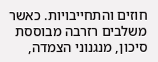חוזים והתחייבויות. כאשר משלבים רזרבה מבוססת סיכון, מנגנוני הצמדה,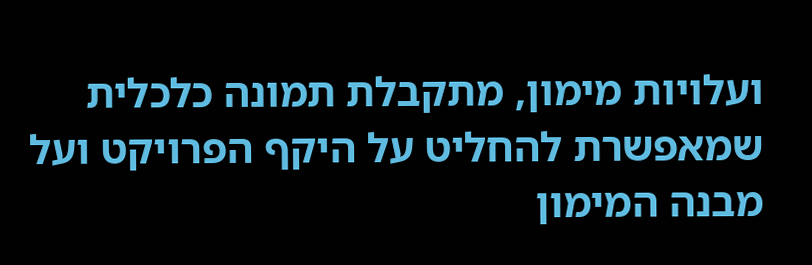ועלויות מימון, מתקבלת תמונה כלכלית שמאפשרת להחליט על היקף הפרויקט ועל מבנה המימון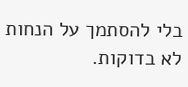בלי להסתמך על הנחות לא בדוקות.